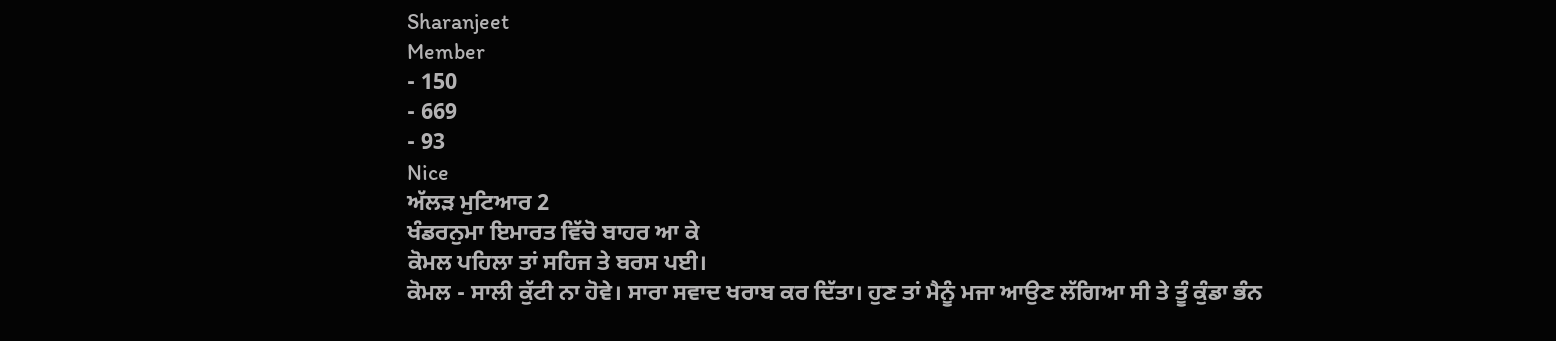Sharanjeet
Member
- 150
- 669
- 93
Nice
ਅੱਲੜ ਮੁਟਿਆਰ 2
ਖੰਡਰਨੁਮਾ ਇਮਾਰਤ ਵਿੱਚੋ ਬਾਹਰ ਆ ਕੇ
ਕੋਮਲ ਪਹਿਲਾ ਤਾਂ ਸਹਿਜ ਤੇ ਬਰਸ ਪਈ।
ਕੋਮਲ - ਸਾਲੀ ਕੁੱਟੀ ਨਾ ਹੋਵੇ। ਸਾਰਾ ਸਵਾਦ ਖਰਾਬ ਕਰ ਦਿੱਤਾ। ਹੁਣ ਤਾਂ ਮੈਨੂੰ ਮਜਾ ਆਉਣ ਲੱਗਿਆ ਸੀ ਤੇ ਤੂੰ ਕੁੰਡਾ ਭੰਨ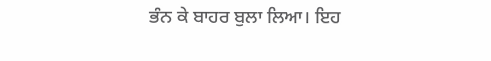ਭੰਨ ਕੇ ਬਾਹਰ ਬੁਲਾ ਲਿਆ। ਇਹ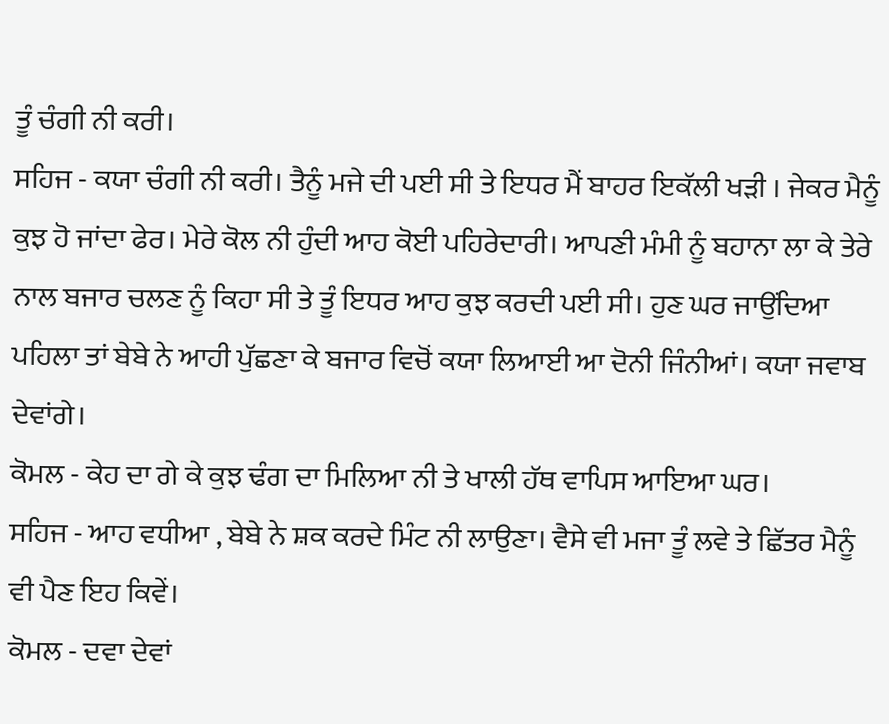ਤੂੰ ਚੰਗੀ ਨੀ ਕਰੀ।
ਸਹਿਜ - ਕਯਾ ਚੰਗੀ ਨੀ ਕਰੀ। ਤੈਨੂੰ ਮਜੇ ਦੀ ਪਈ ਸੀ ਤੇ ਇਧਰ ਮੈਂ ਬਾਹਰ ਇਕੱਲੀ ਖੜੀ । ਜੇਕਰ ਮੈਨੂੰ ਕੁਝ ਹੋ ਜਾਂਦਾ ਫੇਰ। ਮੇਰੇ ਕੋਲ ਨੀ ਹੁੰਦੀ ਆਹ ਕੋਈ ਪਹਿਰੇਦਾਰੀ। ਆਪਣੀ ਮੰਮੀ ਨੂੰ ਬਹਾਨਾ ਲਾ ਕੇ ਤੇਰੇ ਨਾਲ ਬਜਾਰ ਚਲਣ ਨੂੰ ਕਿਹਾ ਸੀ ਤੇ ਤੂੰ ਇਧਰ ਆਹ ਕੁਝ ਕਰਦੀ ਪਈ ਸੀ। ਹੁਣ ਘਰ ਜਾਉਂਦਿਆ ਪਹਿਲਾ ਤਾਂ ਬੇਬੇ ਨੇ ਆਹੀ ਪੁੱਛਣਾ ਕੇ ਬਜਾਰ ਵਿਚੋਂ ਕਯਾ ਲਿਆਈ ਆ ਦੋਨੀ ਜਿੰਨੀਆਂ। ਕਯਾ ਜਵਾਬ ਦੇਵਾਂਗੇ।
ਕੋਮਲ - ਕੇਹ ਦਾ ਗੇ ਕੇ ਕੁਝ ਢੰਗ ਦਾ ਮਿਲਿਆ ਨੀ ਤੇ ਖਾਲੀ ਹੱਥ ਵਾਪਿਸ ਆਇਆ ਘਰ।
ਸਹਿਜ - ਆਹ ਵਧੀਆ , ਬੇਬੇ ਨੇ ਸ਼ਕ ਕਰਦੇ ਮਿੰਟ ਨੀ ਲਾਉਣਾ। ਵੈਸੇ ਵੀ ਮਜਾ ਤੂੰ ਲਵੇ ਤੇ ਛਿੱਤਰ ਮੈਨੂੰ ਵੀ ਪੈਣ ਇਹ ਕਿਵੇਂ।
ਕੋਮਲ - ਦਵਾ ਦੇਵਾਂ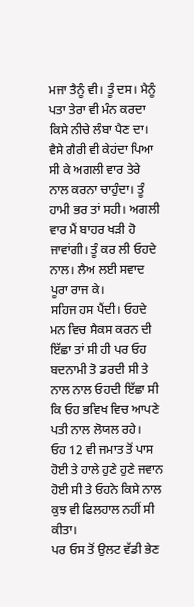ਮਜਾ ਤੈਨੂੰ ਵੀ। ਤੂੰ ਦਸ। ਮੈਨੂੰ ਪਤਾ ਤੇਰਾ ਵੀ ਮੰਨ ਕਰਦਾ ਕਿਸੇ ਨੀਚੇ ਲੰਬਾ ਪੈਣ ਦਾ। ਵੈਸੇ ਗੈਰੀ ਵੀ ਕੇਹਂਦਾ ਪਿਆ ਸੀ ਕੇ ਅਗਲੀ ਵਾਰ ਤੇਰੇ ਨਾਲ ਕਰਨਾ ਚਾਹੁੰਦਾ। ਤੂੰ ਹਾਮੀ ਭਰ ਤਾਂ ਸਹੀ। ਅਗਲੀ ਵਾਰ ਮੈਂ ਬਾਹਰ ਖੜੀ ਹੋ ਜਾਵਾਂਗੀ। ਤੂੰ ਕਰ ਲੀ ਓਹਦੇ ਨਾਲ। ਲੈਅ ਲਈ ਸਵਾਦ ਪੂਰਾ ਰਾਜ ਕੇ।
ਸਹਿਜ ਹਸ ਪੈਂਦੀ। ਓਹਦੇ ਮਨ ਵਿਚ ਸੈਕਸ ਕਰਨ ਦੀ ਇੱਛਾ ਤਾਂ ਸੀ ਹੀ ਪਰ ਓਹ ਬਦਨਾਮੀ ਤੋ ਡਰਦੀ ਸੀ ਤੇ ਨਾਲ ਨਾਲ ਓਹਦੀ ਇੱਛਾ ਸੀ ਕਿ ਓਹ ਭਵਿਖ ਵਿਚ ਆਪਣੇ ਪਤੀ ਨਾਲ ਲੋਯਲ ਰਹੇ।
ਓਹ 12 ਵੀ ਜਮਾਤ ਤੋਂ ਪਾਸ ਹੋਈ ਤੇ ਹਾਲੇ ਹੁਣੇ ਹੁਣੇ ਜਵਾਨ ਹੋਈ ਸੀ ਤੇ ਓਹਨੇ ਕਿਸੇ ਨਾਲ ਕੁਝ ਵੀ ਫਿਲਹਾਲ ਨਹੀਂ ਸੀ ਕੀਤਾ।
ਪਰ ਓਸ ਤੋਂ ਉਲਟ ਵੱਡੀ ਭੇਣ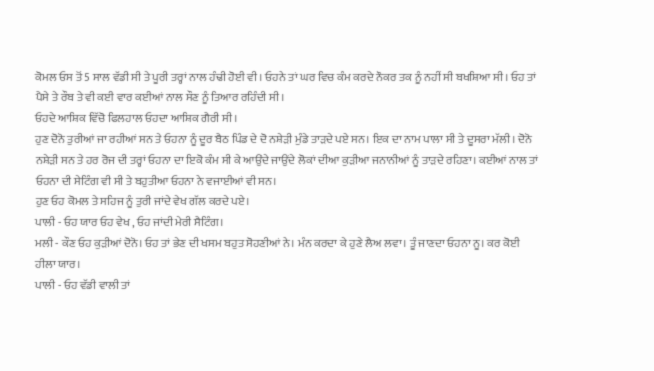ਕੋਮਲ ਓਸ ਤੋਂ 5 ਸਾਲ ਵੱਡੀ ਸੀ ਤੇ ਪੂਰੀ ਤਰ੍ਹਾਂ ਨਾਲ ਹੰਢੀ ਹੋਈ ਵੀ। ਓਹਨੇ ਤਾਂ ਘਰ ਵਿਚ ਕੰਮ ਕਰਦੇ ਨੌਕਰ ਤਕ ਨੂੰ ਨਹੀਂ ਸੀ ਬਖਸ਼ਿਆ ਸੀ। ਓਹ ਤਾਂ ਪੈਸੇ ਤੇ ਰੌਬ ਤੇ ਵੀ ਕਈ ਵਾਰ ਕਈਆਂ ਨਾਲ ਸੌਣ ਨੂੰ ਤਿਆਰ ਰਹਿੰਦੀ ਸੀ।
ਓਹਦੇ ਆਸ਼ਿਕ ਵਿੱਚੋ ਫਿਲਹਾਲ ਓਹਦਾ ਆਸ਼ਿਕ ਗੈਰੀ ਸੀ।
ਹੁਣ ਦੋਨੋ ਤੁਰੀਆਂ ਜਾ ਰਹੀਆਂ ਸਨ ਤੇ ਓਹਨਾ ਨੂੰ ਦੂਰ ਬੈਠ ਪਿੰਡ ਦੇ ਦੋ ਨਸ਼ੇੜੀ ਮੁੰਡੇ ਤਾੜਦੇ ਪਏ ਸਨ। ਇਕ ਦਾ ਨਾਮ ਪਾਲਾ ਸੀ ਤੇ ਦੂਸਰਾ ਮੱਲੀ। ਦੋਨੋ ਨਸ਼ੇੜੀ ਸਨ ਤੇ ਹਰ ਰੋਜ ਦੀ ਤਰ੍ਹਾਂ ਓਹਨਾ ਦਾ ਇਕੋ ਕੰਮ ਸੀ ਕੇ ਆਉਂਦੇ ਜਾਉਂਦੇ ਲੋਕਾਂ ਦੀਆ ਕੁੜੀਆ ਜਨਾਨੀਆਂ ਨੂੰ ਤਾੜਦੇ ਰਹਿਣਾ। ਕਈਆਂ ਨਾਲ ਤਾਂ ਓਹਨਾ ਦੀ ਸੇਟਿੰਗ ਵੀ ਸੀ ਤੇ ਬਹੁਤੀਆ ਓਹਨਾ ਨੇ ਵਜਾਈਆਂ ਵੀ ਸਨ।
ਹੁਣ ਓਹ ਕੋਮਲ ਤੇ ਸਹਿਜ ਨੂੰ ਤੁਰੀ ਜਾਂਦੇ ਵੇਖ ਗੱਲ ਕਰਦੇ ਪਏ।
ਪਾਲੀ - ਓਹ ਯਾਰ ਓਹ ਵੇਖ , ਓਹ ਜਾਂਦੀ ਮੇਰੀ ਸੈਟਿੰਗ।
ਮਲੀ - ਕੌਣ ਓਹ ਕੁੜੀਆਂ ਦੋਨੋ। ਓਹ ਤਾਂ ਭੇਣ ਦੀ ਖਸਮ ਬਹੁਤ ਸੋਹਣੀਆਂ ਨੇ। ਮੰਨ ਕਰਦਾ ਕੇ ਹੁਣੇ ਲੈਅ ਲਵਾ। ਤੂੰ ਜਾਣਦਾ ਓਹਨਾ ਨੂ। ਕਰ ਕੋਈ ਹੀਲਾ ਯਾਰ।
ਪਾਲੀ - ਓਹ ਵੱਡੀ ਵਾਲੀ ਤਾਂ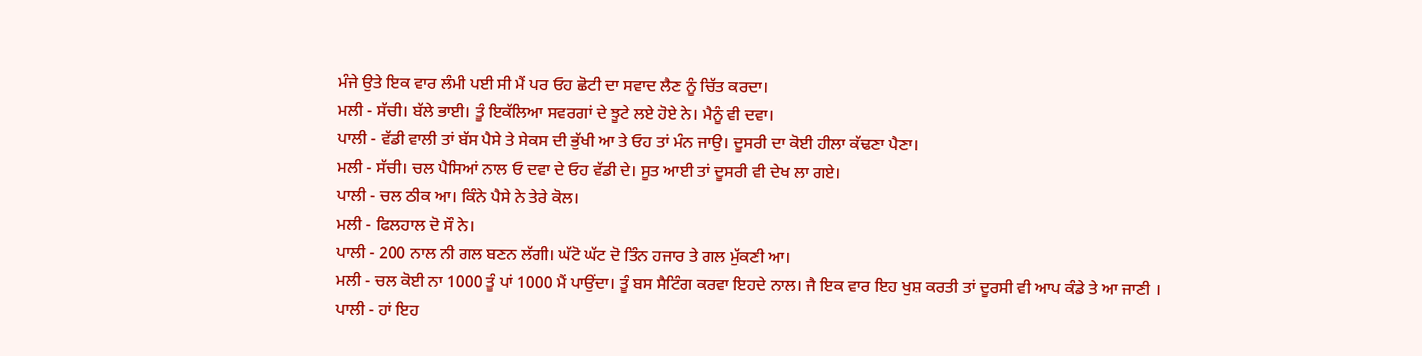ਮੰਜੇ ਉਤੇ ਇਕ ਵਾਰ ਲੰਮੀ ਪਈ ਸੀ ਮੈਂ ਪਰ ਓਹ ਛੋਟੀ ਦਾ ਸਵਾਦ ਲੈਣ ਨੂੰ ਚਿੱਤ ਕਰਦਾ।
ਮਲੀ - ਸੱਚੀ। ਬੱਲੇ ਭਾਈ। ਤੂੰ ਇਕੱਲਿਆ ਸਵਰਗਾਂ ਦੇ ਝੂਟੇ ਲਏ ਹੋਏ ਨੇ। ਮੈਨੂੰ ਵੀ ਦਵਾ।
ਪਾਲੀ - ਵੱਡੀ ਵਾਲੀ ਤਾਂ ਬੱਸ ਪੈਸੇ ਤੇ ਸੇਕਸ ਦੀ ਭੁੱਖੀ ਆ ਤੇ ਓਹ ਤਾਂ ਮੰਨ ਜਾਉ। ਦੂਸਰੀ ਦਾ ਕੋਈ ਹੀਲਾ ਕੱਢਣਾ ਪੈਣਾ।
ਮਲੀ - ਸੱਚੀ। ਚਲ ਪੈਸਿਆਂ ਨਾਲ ਓ ਦਵਾ ਦੇ ਓਹ ਵੱਡੀ ਦੇ। ਸੂਤ ਆਈ ਤਾਂ ਦੂਸਰੀ ਵੀ ਦੇਖ ਲਾ ਗਏ।
ਪਾਲੀ - ਚਲ ਠੀਕ ਆ। ਕਿੰਨੇ ਪੈਸੇ ਨੇ ਤੇਰੇ ਕੋਲ।
ਮਲੀ - ਫਿਲਹਾਲ ਦੋ ਸੌ ਨੇ।
ਪਾਲੀ - 200 ਨਾਲ ਨੀ ਗਲ ਬਣਨ ਲੱਗੀ। ਘੱਟੋ ਘੱਟ ਦੋ ਤਿੰਨ ਹਜਾਰ ਤੇ ਗਲ ਮੁੱਕਣੀ ਆ।
ਮਲੀ - ਚਲ ਕੋਈ ਨਾ 1000 ਤੂੰ ਪਾਂ 1000 ਮੈਂ ਪਾਉਂਦਾ। ਤੂੰ ਬਸ ਸੈਟਿੰਗ ਕਰਵਾ ਇਹਦੇ ਨਾਲ। ਜੈ ਇਕ ਵਾਰ ਇਹ ਖੁਸ਼ ਕਰਤੀ ਤਾਂ ਦੂਰਸੀ ਵੀ ਆਪ ਕੰਡੇ ਤੇ ਆ ਜਾਣੀ ।
ਪਾਲੀ - ਹਾਂ ਇਹ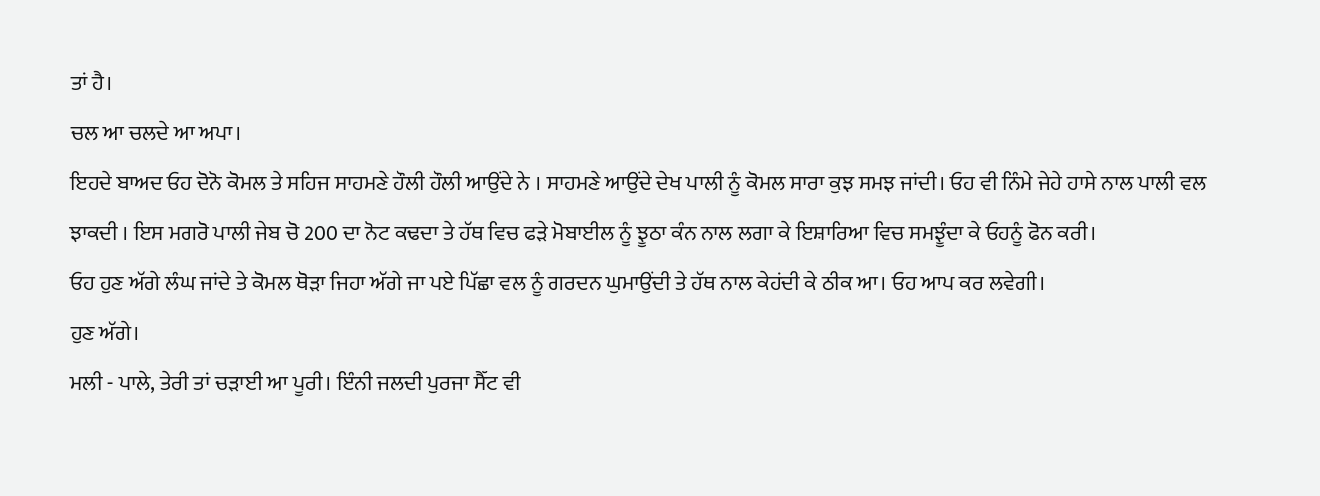ਤਾਂ ਹੈ।
ਚਲ ਆ ਚਲਦੇ ਆ ਅਪਾ।
ਇਹਦੇ ਬਾਅਦ ਓਹ ਦੋਨੋ ਕੋਮਲ ਤੇ ਸਹਿਜ ਸਾਹਮਣੇ ਹੌਲੀ ਹੌਲੀ ਆਉਂਦੇ ਨੇ । ਸਾਹਮਣੇ ਆਉਂਦੇ ਦੇਖ ਪਾਲੀ ਨੂੰ ਕੋਮਲ ਸਾਰਾ ਕੁਝ ਸਮਝ ਜਾਂਦੀ। ਓਹ ਵੀ ਨਿੰਮੇ ਜੇਹੇ ਹਾਸੇ ਨਾਲ ਪਾਲੀ ਵਲ ਝਾਕਦੀ । ਇਸ ਮਗਰੋ ਪਾਲੀ ਜੇਬ ਚੋ 200 ਦਾ ਨੋਟ ਕਢਦਾ ਤੇ ਹੱਥ ਵਿਚ ਫੜੇ ਮੋਬਾਈਲ ਨੂੰ ਝੂਠਾ ਕੰਨ ਨਾਲ ਲਗਾ ਕੇ ਇਸ਼ਾਰਿਆ ਵਿਚ ਸਮਝੂੰਦਾ ਕੇ ਓਹਨੂੰ ਫੋਨ ਕਰੀ।
ਓਹ ਹੁਣ ਅੱਗੇ ਲੰਘ ਜਾਂਦੇ ਤੇ ਕੋਮਲ ਥੋੜਾ ਜਿਹਾ ਅੱਗੇ ਜਾ ਪਏ ਪਿੱਛਾ ਵਲ ਨੂੰ ਗਰਦਨ ਘੁਮਾਉਂਦੀ ਤੇ ਹੱਥ ਨਾਲ ਕੇਹਂਦੀ ਕੇ ਠੀਕ ਆ। ਓਹ ਆਪ ਕਰ ਲਵੇਗੀ।
ਹੁਣ ਅੱਗੇ।
ਮਲੀ - ਪਾਲੇ, ਤੇਰੀ ਤਾਂ ਚੜਾਈ ਆ ਪੂਰੀ। ਇੰਨੀ ਜਲਦੀ ਪੁਰਜਾ ਸੈੱਟ ਵੀ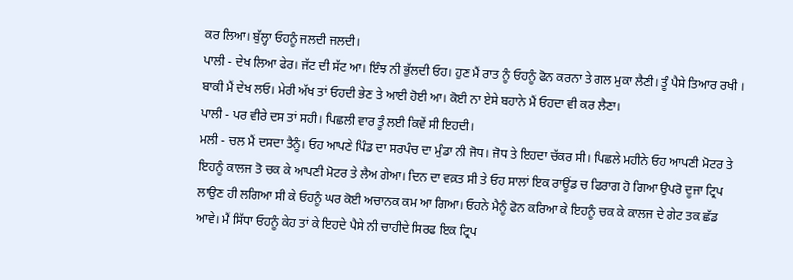ਕਰ ਲਿਆ। ਬੁੱਲ੍ਹਾ ਓਹਨੂੰ ਜਲਦੀ ਜਲਦੀ।
ਪਾਲੀ - ਦੇਖ ਲਿਆ ਫੇਰ। ਜੱਟ ਦੀ ਸੱਟ ਆ। ਇੰਝ ਨੀ ਭੁੱਲਦੀ ਓਹ। ਹੁਣ ਮੈਂ ਰਾਤ ਨੂੰ ਓਹਨੂੰ ਫੋਨ ਕਰਨਾ ਤੇ ਗਲ ਮੁਕਾ ਲੈਣੀ। ਤੂੰ ਪੈਸੇ ਤਿਆਰ ਰਖੀ । ਬਾਕੀ ਮੈਂ ਦੇਖ ਲਓ। ਮੇਰੀ ਅੱਖ ਤਾਂ ਓਹਦੀ ਭੇਣ ਤੇ ਆਈ ਹੋਈ ਆ। ਕੋਈ ਨਾ ਏਸੇ ਬਹਾਨੇ ਮੈਂ ਓਹਦਾ ਵੀ ਕਰ ਲੈਣਾ।
ਪਾਲੀ - ਪਰ ਵੀਰੇ ਦਸ ਤਾਂ ਸਹੀ। ਪਿਛਲੀ ਵਾਰ ਤੂੰ ਲਈ ਕਿਵੇਂ ਸੀ ਇਹਦੀ।
ਮਲੀ - ਚਲ ਮੈਂ ਦਸਦਾ ਤੈਨੂੰ। ਓਹ ਆਪਣੇ ਪਿੰਡ ਦਾ ਸਰਪੰਚ ਦਾ ਮੁੰਡਾ ਨੀ ਜੋਧ। ਜੋਧ ਤੇ ਇਹਦਾ ਚੱਕਰ ਸੀ। ਪਿਛਲੇ ਮਹੀਨੇ ਓਹ ਆਪਣੀ ਮੋਟਰ ਤੇ ਇਹਨੂੰ ਕਾਲਜ ਤੋ ਚਕ ਕੇ ਆਪਣੀ ਮੋਟਰ ਤੇ ਲੈਅ ਗੇਆ। ਦਿਨ ਦਾ ਵਕ਼ਤ ਸੀ ਤੇ ਓਹ ਸਾਲਾਂ ਇਕ ਰਾਊਂਡ ਚ ਫਿਰਾਗ ਹੋ ਗਿਆ ਉਪਰੋ ਦੂਜਾ ਟ੍ਰਿਪ ਲਾਉਣ ਹੀ ਲਗਿਆ ਸੀ ਕੇ ਓਹਨੂੰ ਘਰ ਕੋਈ ਅਚਾਨਕ ਕਮ ਆ ਗਿਆ। ਓਹਨੇ ਮੈਨੂੰ ਫੋਨ ਕਰਿਆ ਕੇ ਇਹਨੂੰ ਚਕ ਕੇ ਕਾਲਜ ਦੇ ਗੇਟ ਤਕ ਛੱਡ ਆਵੇ। ਮੈਂ ਸਿੱਧਾ ਓਹਨੂੰ ਕੇਹ ਤਾਂ ਕੇ ਇਹਦੇ ਪੈਸੇ ਨੀ ਚਾਹੀਦੇ ਸਿਰਫ ਇਕ ਟ੍ਰਿਪ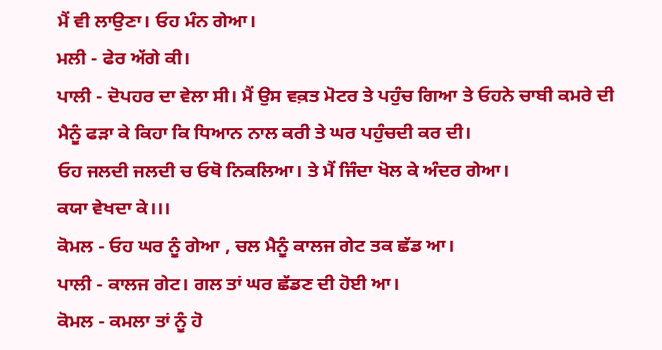ਮੈਂ ਵੀ ਲਾਉਣਾ। ਓਹ ਮੰਨ ਗੇਆ।
ਮਲੀ - ਫੇਰ ਅੱਗੇ ਕੀ।
ਪਾਲੀ - ਦੋਪਹਰ ਦਾ ਵੇਲਾ ਸੀ। ਮੈਂ ਉਸ ਵਕ਼ਤ ਮੋਟਰ ਤੇ ਪਹੁੰਚ ਗਿਆ ਤੇ ਓਹਨੇ ਚਾਬੀ ਕਮਰੇ ਦੀ ਮੈਨੂੰ ਫੜਾ ਕੇ ਕਿਹਾ ਕਿ ਧਿਆਨ ਨਾਲ ਕਰੀ ਤੇ ਘਰ ਪਹੁੰਚਦੀ ਕਰ ਦੀ।
ਓਹ ਜਲਦੀ ਜਲਦੀ ਚ ਓਥੋ ਨਿਕਲਿਆ। ਤੇ ਮੈਂ ਜਿੰਦਾ ਖੋਲ ਕੇ ਅੰਦਰ ਗੇਆ।
ਕਯਾ ਵੇਖਦਾ ਕੇ।।।
ਕੋਮਲ - ਓਹ ਘਰ ਨੂੰ ਗੇਆ , ਚਲ ਮੈਨੂੰ ਕਾਲਜ ਗੇਟ ਤਕ ਛੱਡ ਆ।
ਪਾਲੀ - ਕਾਲਜ ਗੇਟ। ਗਲ ਤਾਂ ਘਰ ਛੱਡਣ ਦੀ ਹੋਈ ਆ।
ਕੋਮਲ - ਕਮਲਾ ਤਾਂ ਨੂੰ ਹੋ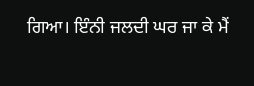ਗਿਆ। ਇੰਨੀ ਜਲਦੀ ਘਰ ਜਾ ਕੇ ਮੈਂ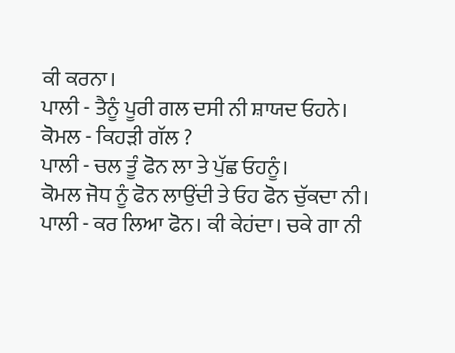ਕੀ ਕਰਨਾ।
ਪਾਲੀ - ਤੈਨੂੰ ਪੂਰੀ ਗਲ ਦਸੀ ਨੀ ਸ਼ਾਯਦ ਓਹਨੇ।
ਕੋਮਲ - ਕਿਹੜੀ ਗੱਲ ?
ਪਾਲੀ - ਚਲ ਤੂੰ ਫੋਨ ਲਾ ਤੇ ਪੁੱਛ ਓਹਨੂੰ।
ਕੋਮਲ ਜੋਧ ਨੂੰ ਫੋਨ ਲਾਉਂਦੀ ਤੇ ਓਹ ਫੋਨ ਚੁੱਕਦਾ ਨੀ।
ਪਾਲੀ - ਕਰ ਲਿਆ ਫੋਨ। ਕੀ ਕੇਹਂਦਾ। ਚਕੇ ਗਾ ਨੀ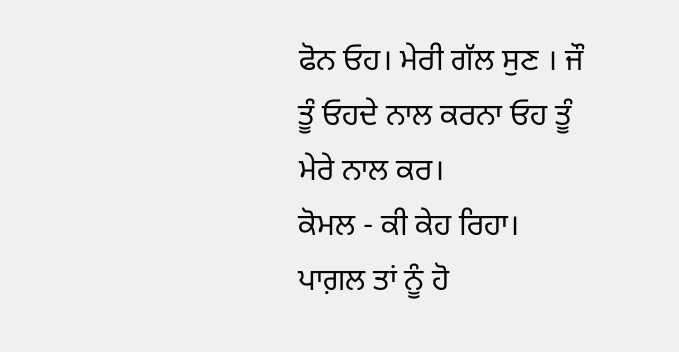ਫੋਨ ਓਹ। ਮੇਰੀ ਗੱਲ ਸੁਣ । ਜੌ ਤੂੰ ਓਹਦੇ ਨਾਲ ਕਰਨਾ ਓਹ ਤੂੰ ਮੇਰੇ ਨਾਲ ਕਰ।
ਕੋਮਲ - ਕੀ ਕੇਹ ਰਿਹਾ। ਪਾਗ਼ਲ ਤਾਂ ਨੂੰ ਹੋ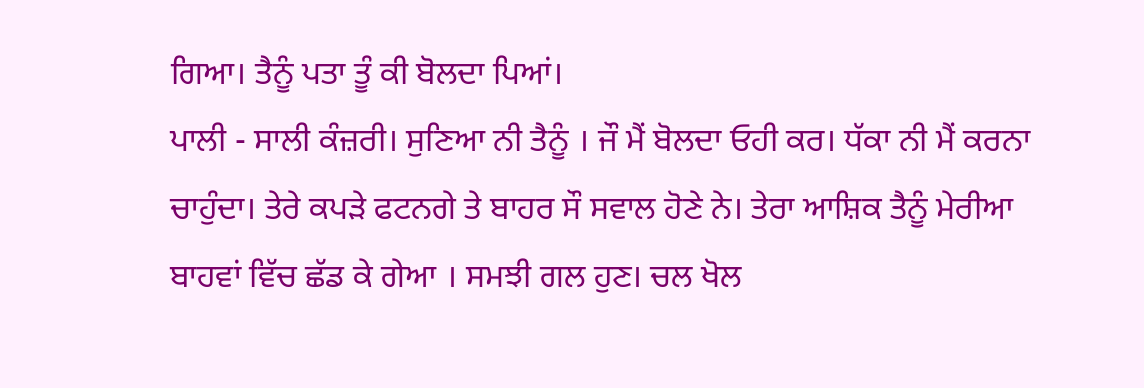ਗਿਆ। ਤੈਨੂੰ ਪਤਾ ਤੂੰ ਕੀ ਬੋਲਦਾ ਪਿਆਂ।
ਪਾਲੀ - ਸਾਲੀ ਕੰਜ਼ਰੀ। ਸੁਣਿਆ ਨੀ ਤੈਨੂੰ । ਜੌ ਮੈਂ ਬੋਲਦਾ ਓਹੀ ਕਰ। ਧੱਕਾ ਨੀ ਮੈਂ ਕਰਨਾ ਚਾਹੁੰਦਾ। ਤੇਰੇ ਕਪੜੇ ਫਟਨਗੇ ਤੇ ਬਾਹਰ ਸੌ ਸਵਾਲ ਹੋਣੇ ਨੇ। ਤੇਰਾ ਆਸ਼ਿਕ ਤੈਨੂੰ ਮੇਰੀਆ ਬਾਹਵਾਂ ਵਿੱਚ ਛੱਡ ਕੇ ਗੇਆ । ਸਮਝੀ ਗਲ ਹੁਣ। ਚਲ ਖੋਲ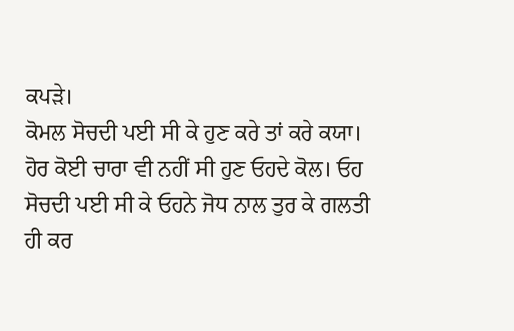ਕਪੜੇ।
ਕੋਮਲ ਸੋਚਦੀ ਪਈ ਸੀ ਕੇ ਹੁਣ ਕਰੇ ਤਾਂ ਕਰੇ ਕਯਾ। ਹੋਰ ਕੋਈ ਚਾਰਾ ਵੀ ਨਹੀਂ ਸੀ ਹੁਣ ਓਹਦੇ ਕੋਲ। ਓਹ ਸੋਚਦੀ ਪਈ ਸੀ ਕੇ ਓਹਨੇ ਜੋਧ ਨਾਲ ਤੁਰ ਕੇ ਗਲਤੀ ਹੀ ਕਰ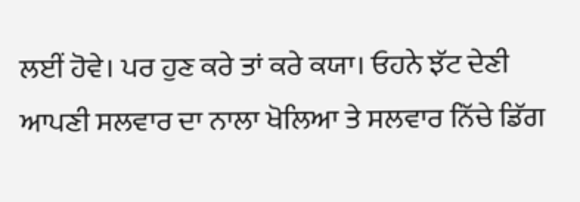ਲਈਂ ਹੋਵੇ। ਪਰ ਹੁਣ ਕਰੇ ਤਾਂ ਕਰੇ ਕਯਾ। ਓਹਨੇ ਝੱਟ ਦੇਣੀ ਆਪਣੀ ਸਲਵਾਰ ਦਾ ਨਾਲਾ ਖੋਲਿਆ ਤੇ ਸਲਵਾਰ ਨਿੱਚੇ ਡਿੱਗ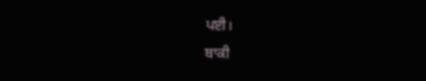ਪਈ।
ਬਾਕੀ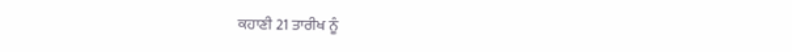ਕਹਾਣੀ 21 ਤਾਰੀਖ ਨੂੰ